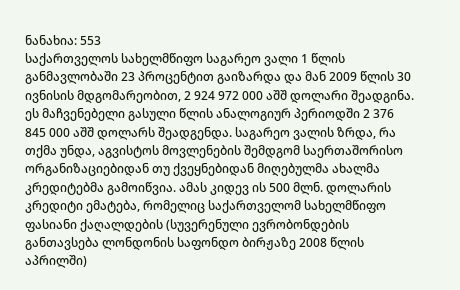ნანახია: 553
საქართველოს სახელმწიფო საგარეო ვალი 1 წლის განმავლობაში 23 პროცენტით გაიზარდა და მან 2009 წლის 30 ივნისის მდგომარეობით, 2 924 972 000 აშშ დოლარი შეადგინა. ეს მაჩვენებელი გასული წლის ანალოგიურ პერიოდში 2 376 845 000 აშშ დოლარს შეადგენდა. საგარეო ვალის ზრდა, რა თქმა უნდა, აგვისტოს მოვლენების შემდგომ საერთაშორისო ორგანიზაციებიდან თუ ქვეყნებიდან მიღებულმა ახალმა კრედიტებმა გამოიწვია. ამას კიდევ ის 500 მლნ. დოლარის კრედიტი ემატება, რომელიც საქართველომ სახელმწიფო ფასიანი ქაღალდების (სუვერენული ევრობონდების განთავსება ლონდონის საფონდო ბირჟაზე 2008 წლის აპრილში)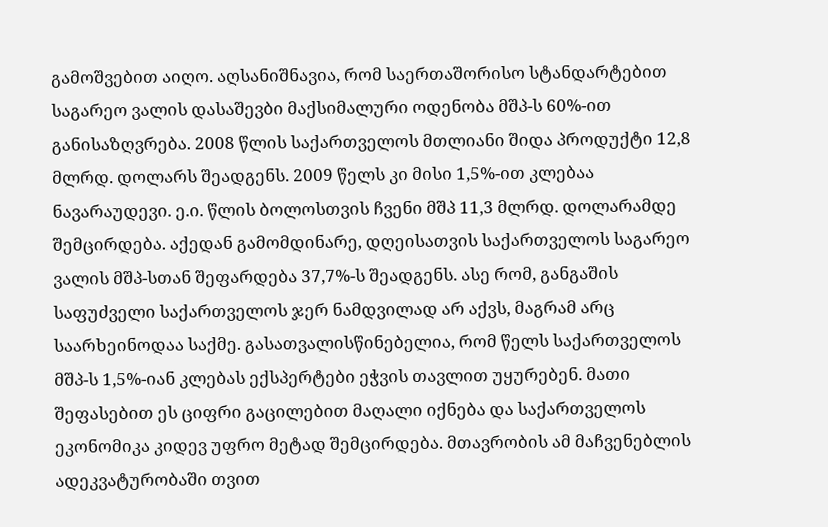გამოშვებით აიღო. აღსანიშნავია, რომ საერთაშორისო სტანდარტებით საგარეო ვალის დასაშევბი მაქსიმალური ოდენობა მშპ-ს 60%-ით განისაზღვრება. 2008 წლის საქართველოს მთლიანი შიდა პროდუქტი 12,8 მლრდ. დოლარს შეადგენს. 2009 წელს კი მისი 1,5%-ით კლებაა ნავარაუდევი. ე.ი. წლის ბოლოსთვის ჩვენი მშპ 11,3 მლრდ. დოლარამდე შემცირდება. აქედან გამომდინარე, დღეისათვის საქართველოს საგარეო ვალის მშპ-სთან შეფარდება 37,7%-ს შეადგენს. ასე რომ, განგაშის საფუძველი საქართველოს ჯერ ნამდვილად არ აქვს, მაგრამ არც საარხეინოდაა საქმე. გასათვალისწინებელია, რომ წელს საქართველოს მშპ-ს 1,5%-იან კლებას ექსპერტები ეჭვის თავლით უყურებენ. მათი შეფასებით ეს ციფრი გაცილებით მაღალი იქნება და საქართველოს ეკონომიკა კიდევ უფრო მეტად შემცირდება. მთავრობის ამ მაჩვენებლის ადეკვატურობაში თვით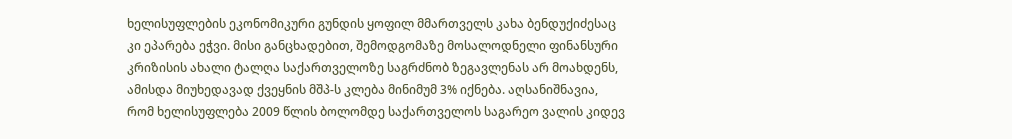ხელისუფლების ეკონომიკური გუნდის ყოფილ მმართველს კახა ბენდუქიძესაც კი ეპარება ეჭვი. მისი განცხადებით, შემოდგომაზე მოსალოდნელი ფინანსური კრიზისის ახალი ტალღა საქართველოზე საგრძნობ ზეგავლენას არ მოახდენს, ამისდა მიუხედავად ქვეყნის მშპ-ს კლება მინიმუმ 3% იქნება. აღსანიშნავია, რომ ხელისუფლება 2009 წლის ბოლომდე საქართველოს საგარეო ვალის კიდევ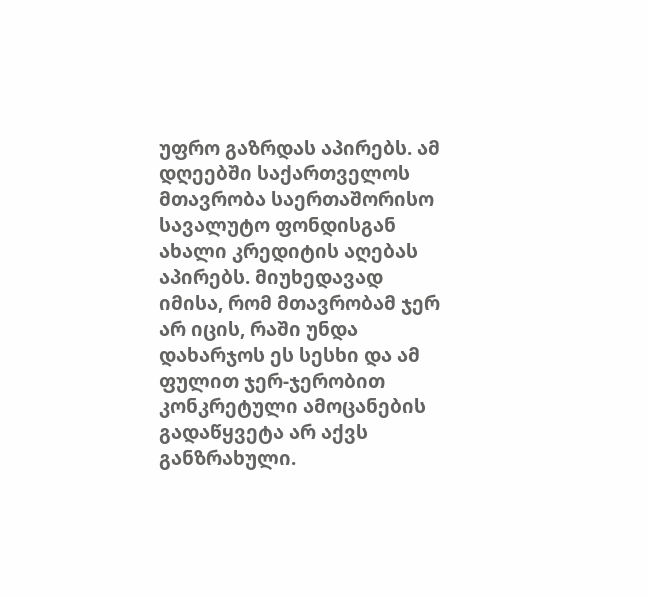უფრო გაზრდას აპირებს. ამ დღეებში საქართველოს მთავრობა საერთაშორისო სავალუტო ფონდისგან ახალი კრედიტის აღებას აპირებს. მიუხედავად იმისა, რომ მთავრობამ ჯერ არ იცის, რაში უნდა დახარჯოს ეს სესხი და ამ ფულით ჯერ-ჯერობით კონკრეტული ამოცანების გადაწყვეტა არ აქვს განზრახული.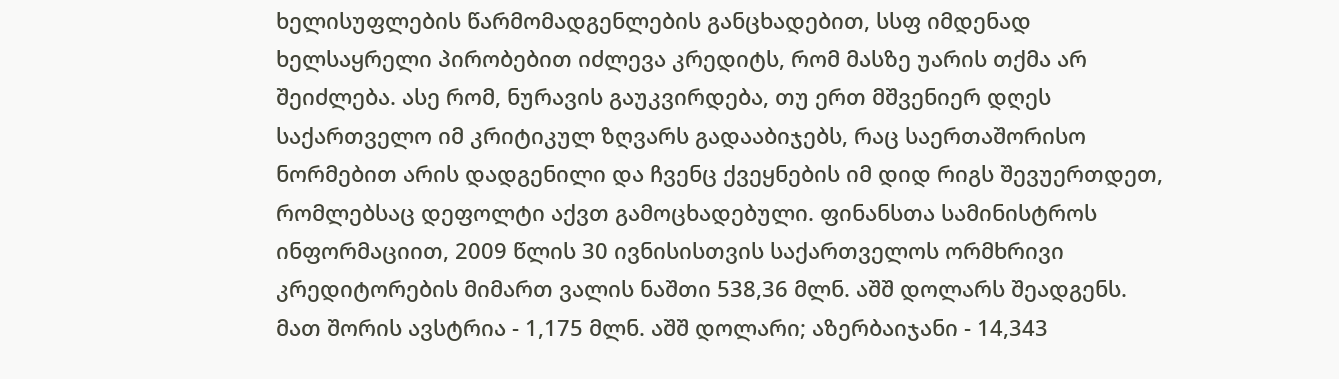ხელისუფლების წარმომადგენლების განცხადებით, სსფ იმდენად ხელსაყრელი პირობებით იძლევა კრედიტს, რომ მასზე უარის თქმა არ შეიძლება. ასე რომ, ნურავის გაუკვირდება, თუ ერთ მშვენიერ დღეს საქართველო იმ კრიტიკულ ზღვარს გადააბიჯებს, რაც საერთაშორისო ნორმებით არის დადგენილი და ჩვენც ქვეყნების იმ დიდ რიგს შევუერთდეთ, რომლებსაც დეფოლტი აქვთ გამოცხადებული. ფინანსთა სამინისტროს ინფორმაციით, 2009 წლის 30 ივნისისთვის საქართველოს ორმხრივი კრედიტორების მიმართ ვალის ნაშთი 538,36 მლნ. აშშ დოლარს შეადგენს. მათ შორის ავსტრია - 1,175 მლნ. აშშ დოლარი; აზერბაიჯანი - 14,343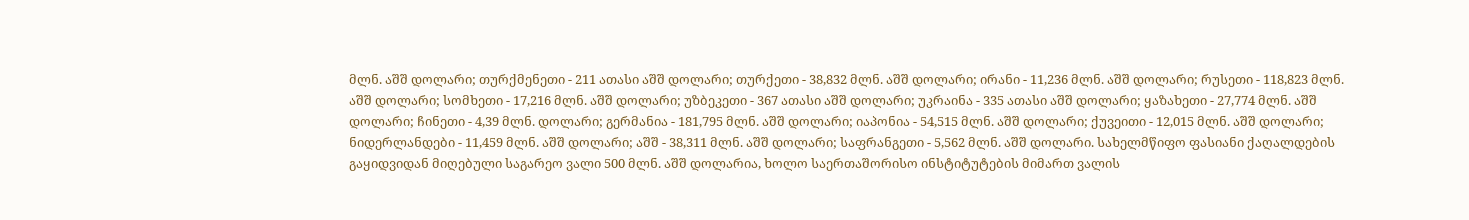მლნ. აშშ დოლარი; თურქმენეთი - 211 ათასი აშშ დოლარი; თურქეთი - 38,832 მლნ. აშშ დოლარი; ირანი - 11,236 მლნ. აშშ დოლარი; რუსეთი - 118,823 მლნ. აშშ დოლარი; სომხეთი - 17,216 მლნ. აშშ დოლარი; უზბეკეთი - 367 ათასი აშშ დოლარი; უკრაინა - 335 ათასი აშშ დოლარი; ყაზახეთი - 27,774 მლნ. აშშ დოლარი; ჩინეთი - 4,39 მლნ. დოლარი; გერმანია - 181,795 მლნ. აშშ დოლარი; იაპონია - 54,515 მლნ. აშშ დოლარი; ქუვეითი - 12,015 მლნ. აშშ დოლარი; ნიდერლანდები - 11,459 მლნ. აშშ დოლარი; აშშ - 38,311 მლნ. აშშ დოლარი; საფრანგეთი - 5,562 მლნ. აშშ დოლარი. სახელმწიფო ფასიანი ქაღალდების გაყიდვიდან მიღებული საგარეო ვალი 500 მლნ. აშშ დოლარია, ხოლო საერთაშორისო ინსტიტუტების მიმართ ვალის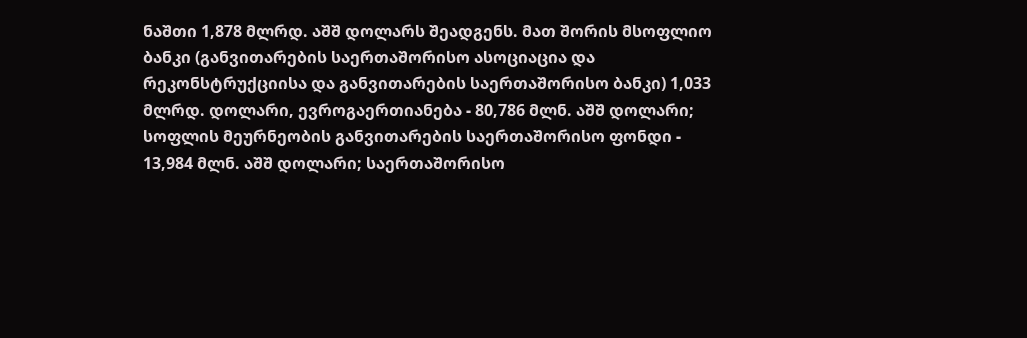ნაშთი 1,878 მლრდ. აშშ დოლარს შეადგენს. მათ შორის მსოფლიო ბანკი (განვითარების საერთაშორისო ასოციაცია და რეკონსტრუქციისა და განვითარების საერთაშორისო ბანკი) 1,033 მლრდ. დოლარი, ევროგაერთიანება - 80,786 მლნ. აშშ დოლარი; სოფლის მეურნეობის განვითარების საერთაშორისო ფონდი - 13,984 მლნ. აშშ დოლარი; საერთაშორისო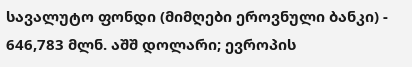სავალუტო ფონდი (მიმღები ეროვნული ბანკი) - 646,783 მლნ. აშშ დოლარი; ევროპის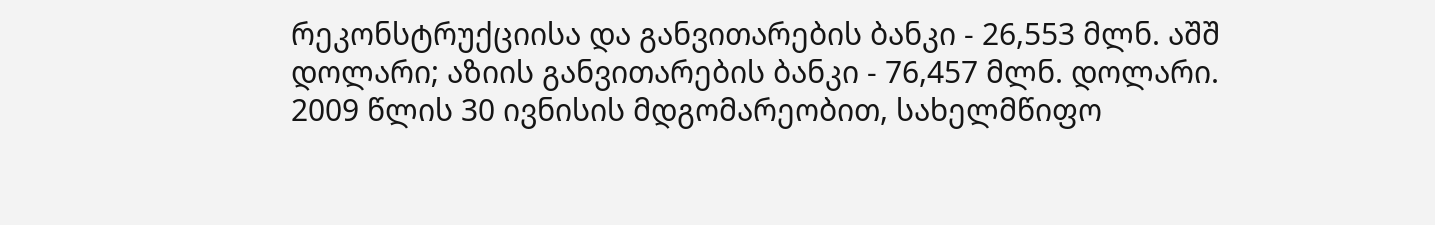რეკონსტრუქციისა და განვითარების ბანკი - 26,553 მლნ. აშშ დოლარი; აზიის განვითარების ბანკი - 76,457 მლნ. დოლარი. 2009 წლის 30 ივნისის მდგომარეობით, სახელმწიფო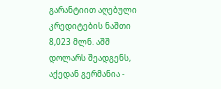გარანტიით აღებული კრედიტების ნაშთი 8,023 მლნ. აშშ დოლარს შეადგენს, აქედან გერმანია -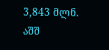3,843 მლნ. აშშ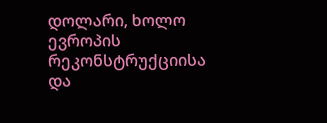დოლარი, ხოლო ევროპის რეკონსტრუქციისა და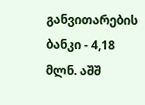განვითარების ბანკი - 4,18 მლნ. აშშ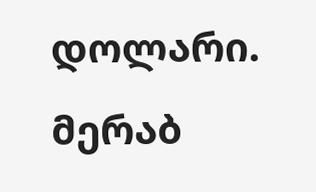დოლარი.
მერაბ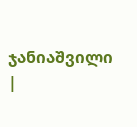ჯანიაშვილი
|